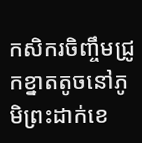កសិករចិញ្ចឹមជ្រូកខ្នាតតូចនៅភូមិព្រះដាក់ខេ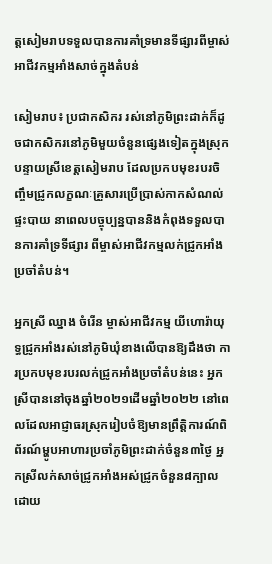ត្តសៀមរាបទទួលបានការគាំទ្រមានទីផ្សារពីម្ចាស់អាជីវកម្មអាំងសាច់ក្នុងតំបន់

សៀមរាប៖ ប្រជាកសិករ រស់នៅភូមិព្រះដាក់ក៏ដូចជាកសិករនៅភូមិមួយចំនួនផ្សេងទៀតក្នុងស្រុក បន្ទាយស្រីខេត្តសៀមរាប ដែលប្រកបមុខរបរចិញ្ចឹមជ្រូកលក្ខណៈគ្រួសារប្រើប្រាស់កាកសំណល់ផ្ទះបាយ នាពេលបច្ចុប្បន្នបាននិងកំពុងទទួលបានការគាំទ្រទីផ្សារ ពីម្ចាស់អាជីវកម្មលក់ជ្រូកអាំងប្រចាំតំបន់។

អ្នកស្រី ឈ្នាង ចំរើន ម្ចាស់អាជីវកម្ម យីហោរ៉ាយុទ្ធជ្រូកអាំងរស់នៅភូមិឃុំខាងលើបានឱ្យដឹងថា ការប្រកបមុខរបរលក់ជ្រូកអាំងប្រចាំតំបន់នេះ អ្នកស្រីបាននៅចុងឆ្នាំ២០២១ដើមឆ្នាំ២០២២ នៅពេលដែលអាជ្ញាធរស្រុករៀបចំឱ្យមានព្រឹត្តិការណ៍ពិព័រណ៍ម្ហូបអាហារប្រចាំភូមិព្រះដាក់ចំនួន៣ថ្ងៃ អ្នកស្រីលក់សាច់ជ្រូកអាំងអស់ជ្រូកចំនួន៨ក្បាលដោយ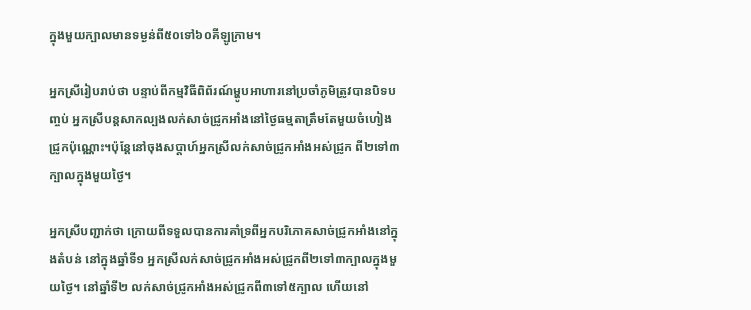ក្នុងមួយក្បាលមានទម្ងន់ពី៥០ទៅ៦០គីឡូក្រាម។

អ្នកស្រីរៀបរាប់ថា បន្ទាប់ពីកម្មវិធីពិព័រណ៍ម្ហូបអាហារនៅប្រចាំភូមិត្រូវបានបិទបញ្ចប់ អ្នកស្រីបន្តសាកល្បងលក់សាច់ជ្រូកអាំងនៅថ្ងៃធម្មតាត្រឹមតែមួយចំហៀងជ្រូកប៉ុណ្ណោះ។ប៉ុន្តែនៅចុងសប្តាហ៍អ្នកស្រីលក់សាច់ជ្រូកអាំងអស់ជ្រូក ពី២ទៅ៣ក្បាលក្នុងមួយថ្ងៃ។

អ្នកស្រីបញ្ជាក់ថា ក្រោយពីទទួលបានការគាំទ្រពីអ្នកបរិភោគសាច់ជ្រូកអាំងនៅក្នុងតំបន់ នៅក្នុងឆ្នាំទី១ អ្នកស្រីលក់សាច់ជ្រូកអាំងអស់ជ្រូកពី២ទៅ៣ក្បាលក្នុងមួយថ្ងៃ។ នៅឆ្នាំទី២ លក់សាច់ជ្រូកអាំងអស់ជ្រូកពី៣ទៅ៥ក្បាល ហើយនៅ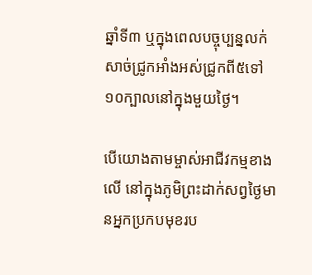ឆ្នាំទី៣ ឬក្នុងពេលបច្ចុប្បន្នលក់សាច់ជ្រូកអាំងអស់ជ្រូកពី៥ទៅ១០ក្បាលនៅក្នុងមួយថ្ងៃ។

បើយោងតាមម្ចាស់អាជីវកម្មខាងលើ នៅក្នុងភូមិព្រះដាក់សព្វថ្ងៃមានអ្នកប្រកបមុខរប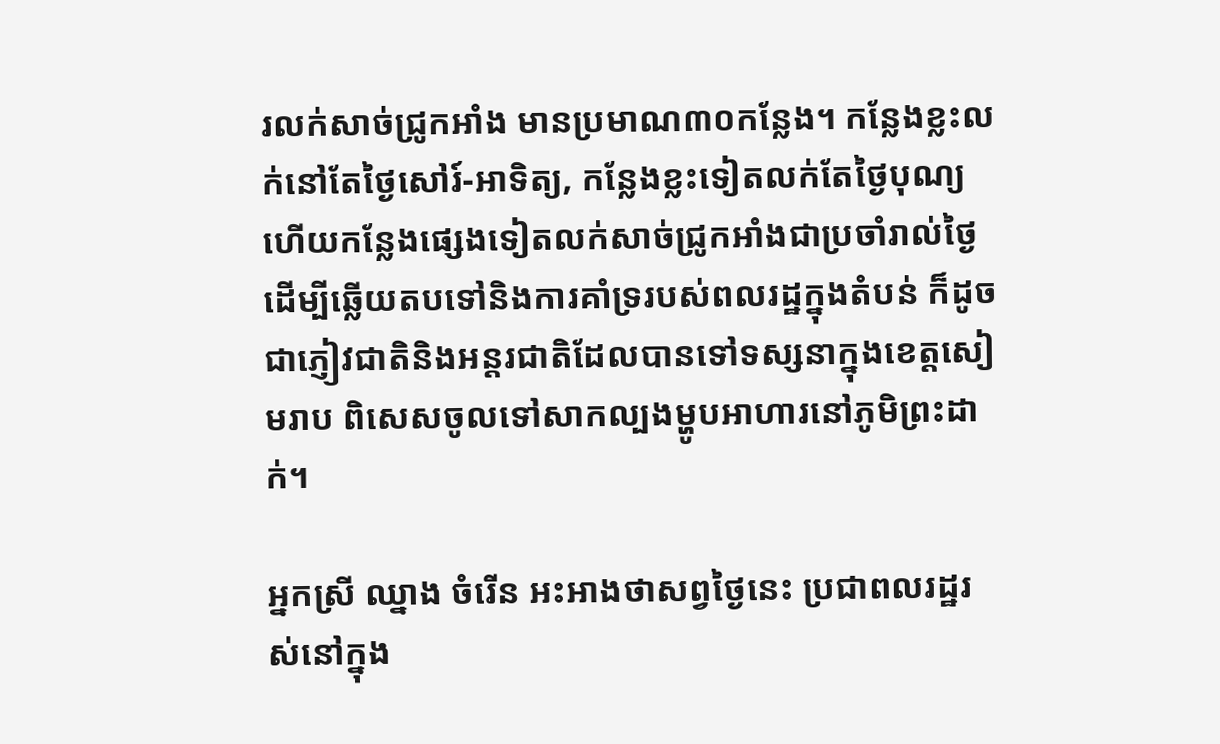រលក់សាច់ជ្រូកអាំង មានប្រមាណ៣០កន្លែង។ កន្លែងខ្លះលក់នៅតែថ្ងៃសៅរ៍-អាទិត្យ, កន្លែងខ្លះទៀតលក់តែថ្ងៃបុណ្យ ហើយកន្លែងផ្សេងទៀតលក់សាច់ជ្រូកអាំងជាប្រចាំរាល់ថ្ងៃ ដើម្បីឆ្លើយតបទៅនិងការគាំទ្ររបស់ពលរដ្ឋក្នុងតំបន់ ក៏ដូចជាភ្ញៀវជាតិនិងអន្តរជាតិដែលបានទៅទស្សនាក្នុងខេត្តសៀមរាប ពិសេសចូលទៅសាកល្បងម្ហូបអាហារនៅភូមិព្រះដាក់។

អ្នកស្រី ឈ្នាង ចំរើន អះអាងថាសព្វថ្ងៃនេះ ប្រជាពលរដ្ឋរស់នៅក្នុង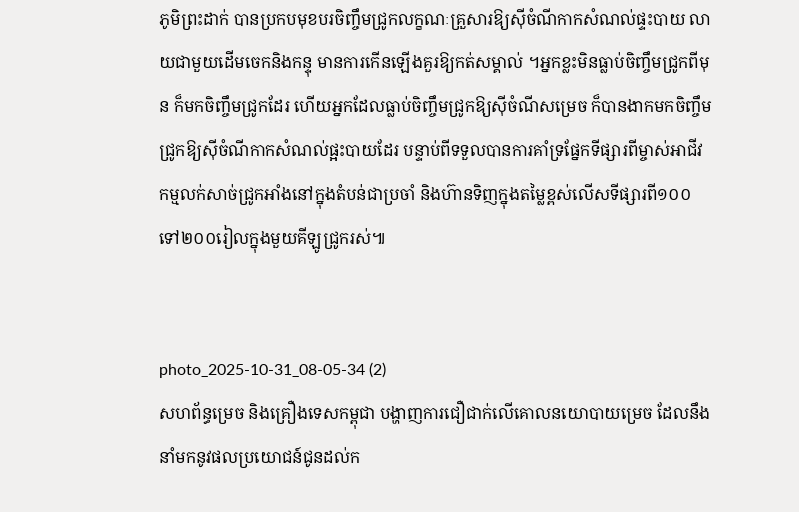ភូមិព្រះដាក់ បានប្រកបមុខបរចិញ្ចឹមជ្រូកលក្ខណៈគ្រួសារឱ្យស៊ីចំណីកាកសំណល់ផ្ទះបាយ លាយជាមួយដើមចេកនិងកន្ទុ មានការកើនឡើងគួរឱ្យកត់សម្គាល់ ។អ្នកខ្លះមិនធ្លាប់ចិញ្ចឹមជ្រូកពីមុន ក៏មកចិញ្ចឹមជ្រូកដែរ ហើយអ្នកដែលធ្លាប់ចិញ្ចឹមជ្រូកឱ្យស៊ីចំណីសម្រេច ក៏បានងាកមកចិញ្ចឹមជ្រូកឱ្យស៊ីចំណីកាកសំណល់ផ្អះបាយដែរ បន្ទាប់ពីទទួលបានការគាំទ្រផ្នែកទីផ្សារពីម្ចាស់អាជីវកម្មលក់សាច់ជ្រូកអាំងនៅក្នុងតំបន់ជាប្រចាំ និងហ៊ានទិញក្នុងតម្លៃខ្ពស់លើសទីផ្សារពី១០០ទៅ២០០រៀលក្នុងមួយគីឡូជ្រូករស់៕


photo_2025-10-31_08-05-34 (2)
សហព័ន្ធម្រេច និងគ្រឿងទេសកម្ពុជា បង្ហាញការជឿជាក់លើគោលនយោបាយម្រេច ដែលនឹងនាំមកនូវផលប្រយោជន៍ជូនដល់ក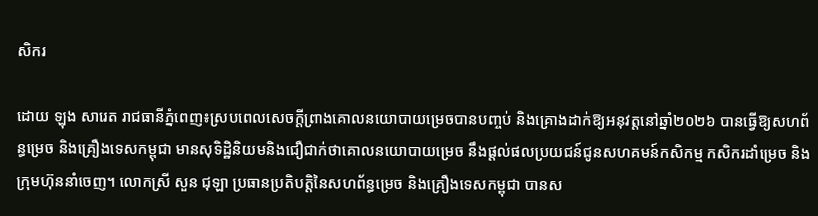សិករ

ដោយ ឡុង សារេត រាជធានីភ្នំពេញ៖ស្របពេលសេចក្តីព្រាងគោលនយោបាយម្រេចបានបញ្ចប់ និងគ្រោងដាក់ឱ្យអនុវត្តនៅឆ្នាំ២០២៦ បានធ្វើឱ្យសហព័ន្ធម្រេច និងគ្រឿងទេសកម្ពុជា មានសុទិដ្ឋិនិយមនិងជឿជាក់ថាគោលនយោបាយម្រេច នឹងផ្តល់ផលប្រយជន៍ជូនសហគមន៍កសិកម្ម កសិករដាំម្រេច និងក្រុមហ៊ុននាំចេញ។ លោកស្រី សួន ជុឡា ប្រធានប្រតិបត្តិនៃសហព័ន្ធម្រេច និងគ្រឿងទេសកម្ពុជា បានស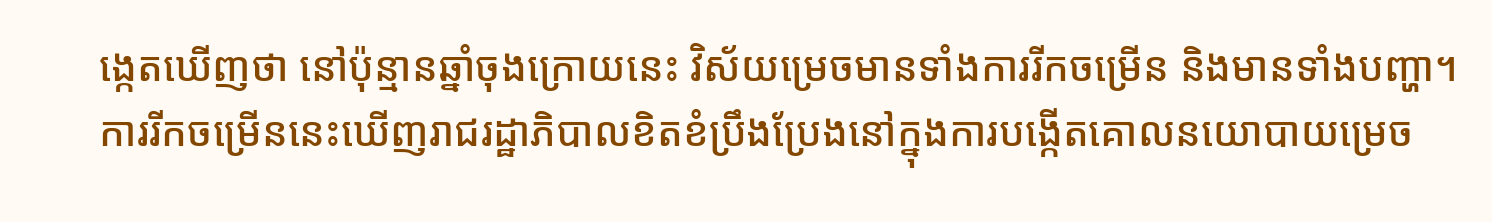ង្កេតឃើញថា នៅប៉ុន្មានឆ្នាំចុងក្រោយនេះ វិស័យម្រេចមានទាំងការរីកចម្រើន និងមានទាំងបញ្ហា។ ការរីកចម្រើននេះឃើញរាជរដ្ឋាភិបាលខិតខំប្រឹងប្រែងនៅក្នុងការបង្កើតគោលនយោបាយម្រេច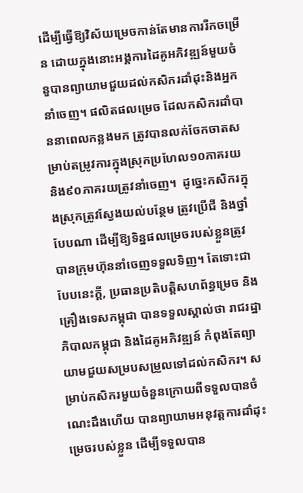ដើម្បីធ្វើឱ្យវិស័យម្រេចកាន់តែមានការរីកចម្រើន ដោយក្នុងនោះអង្គការដៃគូអភិវឌ្ឍន៍មួយចំនួបានព្យាយាមជួយដល់កសិករដាំដុះនិងអ្នកនាំចេញ។ ផលិតផលម្រេច ដែលកសិករដាំបាននាពេលកន្លងមក ត្រូវបានលក់ចែកចាតសម្រាប់តម្រូវការក្នុងស្រុកប្រហែល១០ភាគរយ និង៩០ភាគរយត្រូវនាំចេញ។  ដូច្នេះកសិករក្នុងស្រុកត្រូវស្វែងយល់បន្ថែម ត្រូវប្រើជី និងថ្នាំបែបណា ដើម្បីឱ្យទិន្នផលម្រេចរបស់ខ្លួនត្រូវបានក្រុមហ៊ុននាំចេញទទួលទិញ។ តែទោះជាបែបនេះក្តី, ប្រធានប្រតិបត្តិសហព័ន្ធម្រេច និងគ្រឿងទេសកម្ពុជា បានទទួលស្គាល់ថា រាជរដ្ឋាភិបាលកម្ពុជា និងដៃគូអភិវឌ្ឍន៍ កំពុងតែព្យាយាមជួយសម្របសម្រួលទៅដល់កសិករ។ សម្រាប់កសិករមួយចំនួនក្រោយពីទទួលបានចំណេះដឹងហើយ បានព្យាយាមអនុវត្តការដាំដុះម្រេចរបស់ខ្លួន ដើម្បីទទួលបាន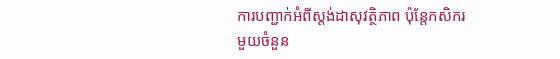ការបញ្ជាក់អំពីស្តង់ដាសុវត្ថិភាព ប៉ុន្តែកសិករមួយចំនួន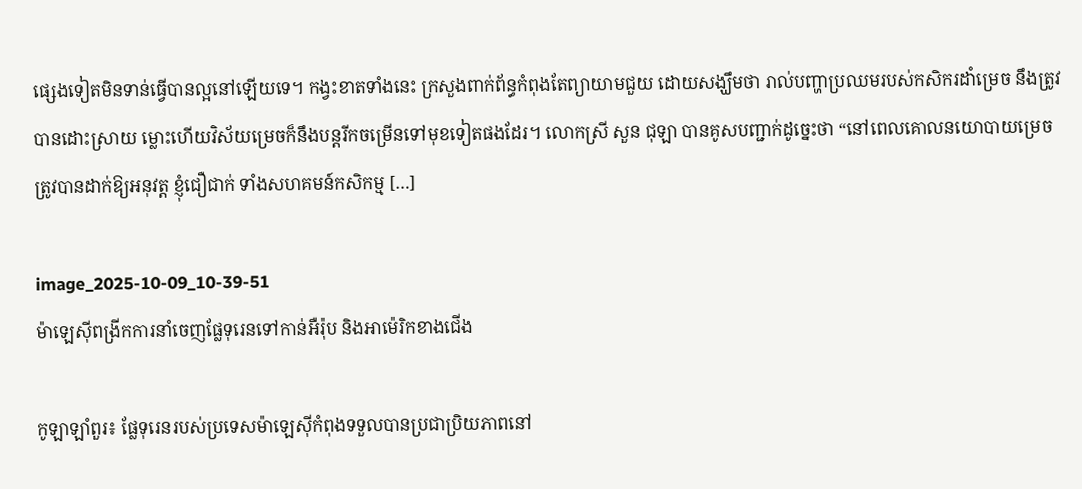ផ្សេងទៀតមិនទាន់ធ្វើបានល្អនៅឡើយទេ។ កង្វះខាតទាំងនេះ ក្រសួងពាក់ព័ន្ធកំពុងតែព្យាយាមជួយ ដោយសង្ឃឹមថា រាល់បញ្ហាប្រឈមរបស់កសិករដាំម្រេច នឹងត្រូវបានដោះស្រាយ ម្លោះហើយវិស័យម្រេចក៏នឹងបន្តរីកចម្រើនទៅមុខទៀតផងដែរ។ លោកស្រី សួន ជុឡា បានគូសបញ្ជាក់ដូច្នេះថា “នៅពេលគោលនយោបាយម្រេចត្រូវបានដាក់ឱ្យអនុវត្ត ខ្ញុំជឿជាក់ ទាំងសហគមន៍កសិកម្ម […]

image_2025-10-09_10-39-51
ម៉ាឡេស៊ីពង្រីកការនាំចេញផ្លែទុរេនទៅកាន់អឺរ៉ុប និងអាម៉េរិកខាងជើង

កូឡាឡាំពួរ៖ ផ្លែទុរេនរបស់ប្រទេសម៉ាឡេស៊ីកំពុងទទួលបានប្រជាប្រិយភាពនៅ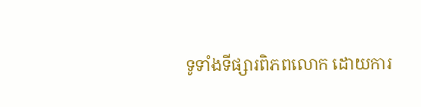ទូទាំងទីផ្សារពិភពលោក ដោយការ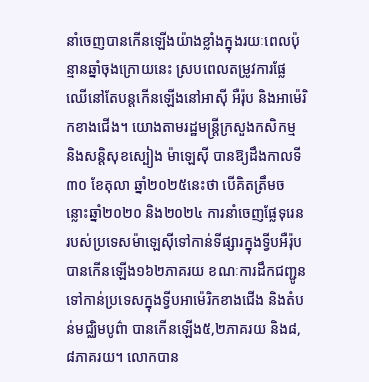នាំចេញបានកើនឡើងយ៉ាងខ្លាំងក្នុងរយៈពេលប៉ុន្មានឆ្នាំចុងក្រោយនេះ ស្របពេលតម្រូវការផ្លែឈើនៅតែបន្តកើនឡើងនៅអាស៊ី អឺរ៉ុប និងអាម៉េរិកខាងជើង។ យោងតាមរដ្ឋមន្ត្រីក្រសួងកសិកម្ម និងសន្តិសុខស្បៀង ម៉ាឡេស៊ី បានឱ្យដឹងកាលទី៣០ ខែតុលា ឆ្នាំ២០២៥នេះថា បើគិតត្រឹមចន្លោះឆ្នាំ២០២០ និង២០២៤ ការនាំចេញផ្លែទុរេនរបស់ប្រទេសម៉ាឡេស៊ីទៅកាន់ទីផ្សារក្នុងទ្វីបអឺរ៉ុប បានកើនឡើង១៦២ភាគរយ ខណៈការដឹកជញ្ជូនទៅកាន់ប្រទេសក្នុងទ្វីបអាម៉េរិកខាងជើង និងតំបន់មជ្ឈិមបូព៌ា បានកើនឡើង៥,២ភាគរយ និង៨,៨ភាគរយ។ លោកបាន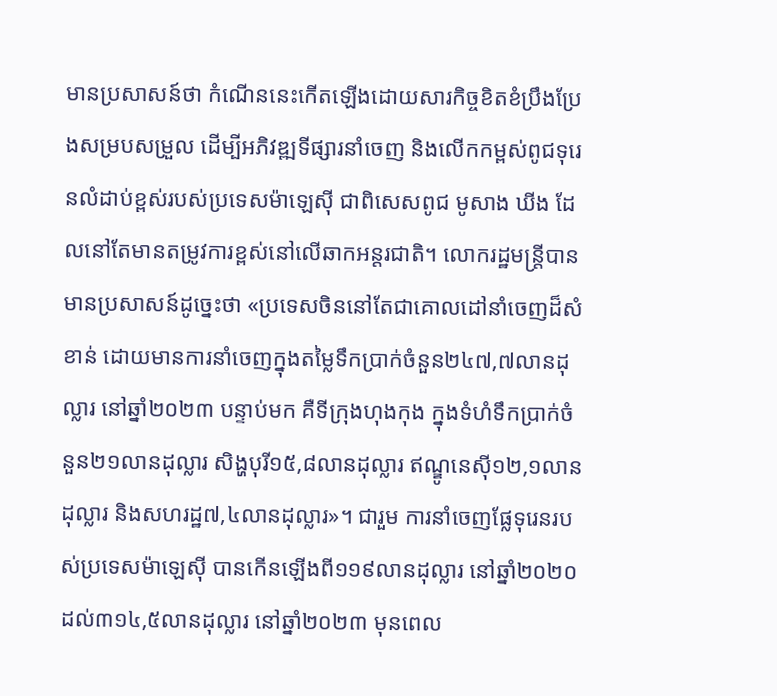មានប្រសាសន៍ថា កំណើននេះកើតឡើងដោយសារកិច្ចខិតខំប្រឹងប្រែងសម្របសម្រួល ដើម្បីអភិវឌ្ឍទីផ្សារនាំចេញ និងលើកកម្ពស់ពូជទុរេនលំដាប់ខ្ពស់របស់ប្រទេសម៉ាឡេស៊ី ជាពិសេសពូជ មូសាង ឃីង ដែលនៅតែមានតម្រូវការខ្ពស់នៅលើឆាកអន្តរជាតិ។ លោករដ្ឋមន្ត្រីបានមានប្រសាសន៍ដូច្នេះថា «ប្រទេសចិននៅតែជាគោលដៅនាំចេញដ៏សំខាន់ ដោយមានការនាំចេញក្នុងតម្លៃទឹកប្រាក់ចំនួន២៤៧,៧លានដុល្លារ នៅឆ្នាំ២០២៣ បន្ទាប់មក គឺទីក្រុងហុងកុង ក្នុងទំហំទឹកប្រាក់ចំនួន២១លានដុល្លារ សិង្ហបុរី១៥,៨លានដុល្លារ ឥណ្ឌូនេស៊ី១២,១លានដុល្លារ និងសហរដ្ឋ៧,៤លានដុល្លារ»។ ជារួម ការនាំចេញផ្លែទុរេនរបស់ប្រទេសម៉ាឡេស៊ី បានកើនឡើងពី១១៩លានដុល្លារ នៅឆ្នាំ២០២០ ដល់៣១៤,៥លានដុល្លារ នៅឆ្នាំ២០២៣ មុនពេល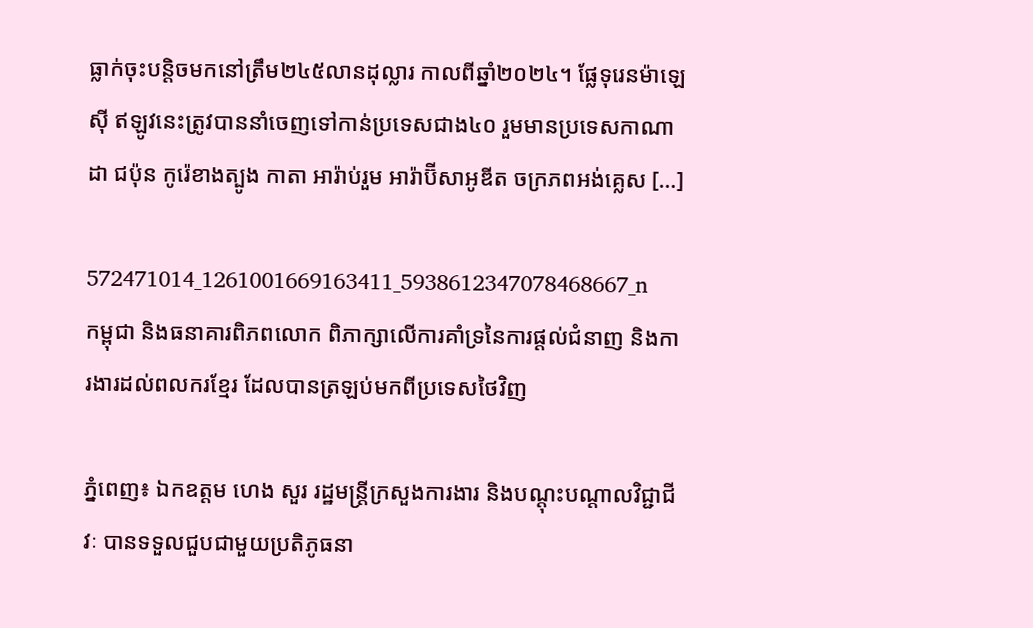ធ្លាក់ចុះបន្តិចមកនៅត្រឹម២៤៥លានដុល្លារ កាលពីឆ្នាំ២០២៤។ ផ្លែទុរេនម៉ាឡេស៊ី ឥឡូវនេះត្រូវបាននាំចេញទៅកាន់ប្រទេសជាង៤០ រួមមានប្រទេសកាណាដា ជប៉ុន កូរ៉េខាងត្បូង កាតា អារ៉ាប់រួម អារ៉ាប៊ីសាអូឌីត ចក្រភពអង់គ្លេស […]

572471014_1261001669163411_5938612347078468667_n
កម្ពុជា និងធនាគារពិភពលោក ពិភាក្សាលើការគាំទ្រនៃការផ្តល់ជំនាញ និងការងារដល់ពលករខ្មែរ ដែលបានត្រឡប់មកពីប្រទេសថៃវិញ

ភ្នំពេញ៖ ឯកឧត្តម ហេង សួរ រដ្ឋមន្រ្តីក្រសួងការងារ និងបណ្តុះបណ្តាលវិជ្ជាជីវៈ បានទទួលជួបជាមួយប្រតិភូធនា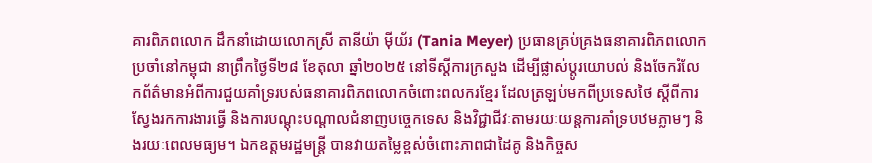គារពិភពលោក ដឹកនាំដោយលោកស្រី តានីយ៉ា ម៉ីយ័រ (Tania Meyer) ប្រធានគ្រប់គ្រងធនាគារពិភពលោកប្រចាំនៅកម្ពុជា នាព្រឹកថ្ងៃទី២៨ ខែតុលា ឆ្នាំ២០២៥ នៅទីស្តីការក្រសួង ដើម្បីផ្លាស់ប្តូរយោបល់ និងចែករំលែកព័ត៌មានអំពីការជួយគាំទ្ររបស់ធនាគារពិភពលោកចំពោះពលករខ្មែរ ដែលត្រឡប់មកពីប្រទេសថៃ ស្តីពីការស្វែងរកការងារធ្វើ និងការបណ្តុះបណ្តាលជំនាញបច្ចេកទេស និងវិជ្ជាជីវៈតាមរយៈយន្តការគាំទ្របឋមភ្លាមៗ និងរយៈពេលមធ្យម។ ឯកឧត្តមរដ្ឋមន្រ្តី បានវាយតម្លៃខ្ពស់ចំពោះភាពជាដៃគូ និងកិច្ចស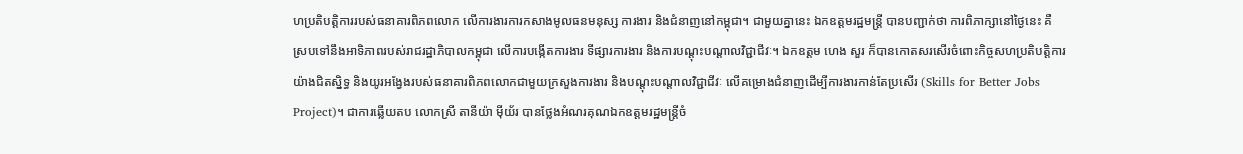ហប្រតិបត្តិការរបស់ធនាគារពិភពលោក លើការងារការកសាងមូលធនមនុស្ស ការងារ និងជំនាញនៅកម្ពុជា។ ជាមួយគ្នានេះ ឯកឧត្តមរដ្ឋមន្រ្តី បានបញ្ជាក់ថា ការពិភាក្សានៅថ្ងៃនេះ គឺស្របទៅនឹងអាទិភាពរបស់រាជរដ្ឋាភិបាលកម្ពុជា លើការបង្កើតការងារ ទីផ្សារការងារ និងការបណ្តុះបណ្តាលវិជ្ជាជីវៈ។ ឯកឧត្តម ហេង សួរ ក៏បានកោតសរសើរចំពោះកិច្ចសហប្រតិបត្តិការយ៉ាងជិតស្និទ្ធ និងយូរអង្វែងរបស់ធនាគារពិភពលោកជាមួយក្រសួងការងារ និងបណ្តុះបណ្តាលវិជ្ជាជីវៈ លើគម្រោងជំនាញដើម្បីការងារកាន់តែប្រសើរ (Skills for Better Jobs Project)។ ជាការឆ្លើយតប លោកស្រី តានីយ៉ា ម៉ីយ័រ បានថ្លែងអំណរគុណឯកឧត្តមរដ្ឋមន្ត្រីចំ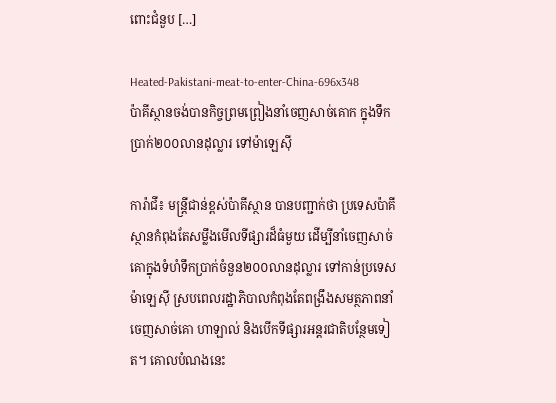ពោះជំនួប […]

Heated-Pakistani-meat-to-enter-China-696x348
ប៉ាគីស្ថានចង់បានកិច្ចព្រមព្រៀងនាំចេញសាច់គោក ក្នុងទឹកប្រាក់២០០លានដុល្លារ ទៅម៉ាឡេស៊ី

ការ៉ាជី៖ មន្ត្រីជាន់ខ្ពស់ប៉ាគីស្ថាន បានបញ្ជាក់ថា ប្រទេសប៉ាគីស្ថានកំពុងតែសម្លឹងមើលទីផ្សារដ៏ធំមួយ ដើម្បីនាំចេញសាច់គោក្នុងទំហំទឹកប្រាក់ចំនួន២០០លានដុល្លារ ទៅកាន់ប្រទេសម៉ាឡេស៊ី ស្របពេលរដ្ឋាភិបាលកំពុងតែពង្រឹងសមត្ថភាពនាំចេញសាច់គោ ហាឡាល់ និងបើកទីផ្សារអន្តរជាតិបន្ថែមទៀត។ គោលបំណងនេះ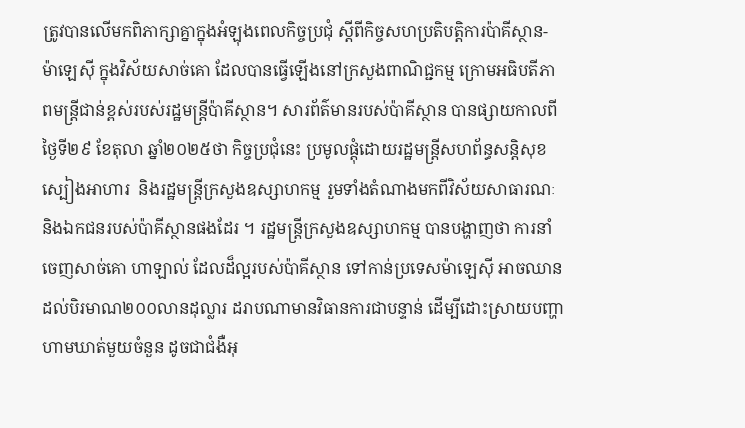ត្រូវបានលើមកពិភាក្សាគ្នាក្នុងអំឡុងពេលកិច្ចប្រជុំ ស្តីពីកិច្ចសហប្រតិបត្តិការប៉ាគីស្ថាន-ម៉ាឡេស៊ី ក្នុងវិស័យសាច់គោ ដែលបានធ្វើឡើងនៅក្រសួងពាណិជ្ជកម្ម ក្រោមអធិបតីភាពមន្ត្រីជាន់ខ្ពស់របស់រដ្ឋមន្ត្រីប៉ាគីស្ថាន។ សារព័ត៌មានរបស់ប៉ាគីស្ថាន បានផ្សាយកាលពីថ្ងៃទី២៩ ខែតុលា ឆ្នាំ២០២៥ថា កិច្ចប្រជុំនេះ ប្រមូលផ្តុំដោយរដ្ឋមន្ត្រីសហព័ន្ធសន្តិសុខស្បៀងអាហារ  និងរដ្ឋមន្ត្រីក្រសួងឧស្សាហកម្ម រួមទាំងតំណាងមកពីវិស័យសាធារណៈ និងឯកជនរបស់ប៉ាគីស្ថានផងដែរ ។ រដ្ឋមន្ត្រីក្រសួងឧស្សាហកម្ម បានបង្ហាញថា ការនាំចេញសាច់គោ ហាឡាល់ ដែលដ៏ល្អរបស់ប៉ាគីស្ថាន ទៅកាន់ប្រទេសម៉ាឡេស៊ី អាចឈានដល់បិរមាណ២០០លានដុល្លារ ដរាបណាមានវិធានការជាបន្ទាន់ ដើម្បីដោះស្រាយបញ្ហាហាមឃាត់មួយចំនួន ដូចជាជំងឺអុ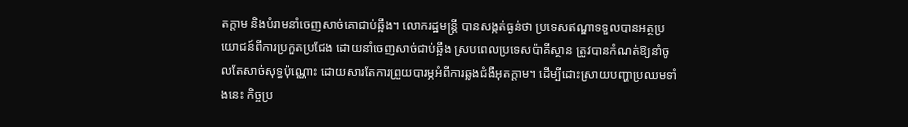តក្តាម និងបំរាមនាំចេញសាច់គោជាប់ឆ្អឹង។ លោករដ្ឋមន្ត្រី បានសង្កត់ធ្ងន់ថា ប្រទេសឥណ្ឌាទទួលបានអត្ថប្រយោជន៍ពីការប្រកួតប្រជែង ដោយនាំចេញសាច់ជាប់ឆ្អឹង ស្របពេលប្រទេសប៉ាគីស្ថាន ត្រូវបានកំណត់ឱ្យនាំចូលតែសាច់សុទ្ធប៉ុណ្ណោះ ដោយសារតែការព្រួយបារម្ភអំពីការឆ្លងជំងឺអុតក្តាម។ ដើម្បីដោះស្រាយបញ្ហាប្រឈមទាំងនេះ កិច្ចប្រ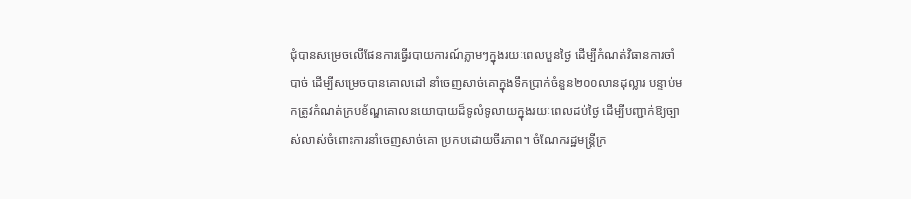ជុំបានសម្រេចលើផែនការធ្វើរបាយការណ៍ភ្លាមៗក្នុងរយៈពេលបួនថ្ងៃ ដើម្បីកំណត់វិធានការចាំបាច់ ដើម្បីសម្រេចបានគោលដៅ នាំចេញសាច់គោក្នុងទឹកប្រាក់ចំនួន២០០លានដុល្លារ បន្ទាប់មកត្រូវកំណត់ក្របខ័ណ្ឌគោលនយោបាយដ៏ទូលំទូលាយក្នុងរយៈពេលដប់ថ្ងៃ ដើម្បីបញ្ជាក់ឱ្យច្បាស់លាស់ចំពោះការនាំចេញសាច់គោ ប្រកបដោយចីរភាព។ ចំណែករដ្ឋមន្ត្រីក្រ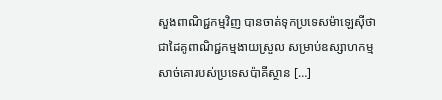សួងពាណិជ្ជកម្មវិញ បានចាត់ទុកប្រទេសម៉ាឡេស៊ីថា ជាដៃគូពាណិជ្ជកម្មងាយស្រួល សម្រាប់ឧស្សាហកម្មសាច់គោរបស់ប្រទេសប៉ាគីស្ថាន […]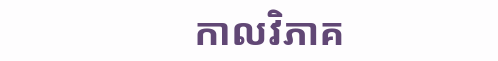កាលវិភាគ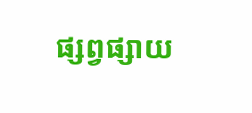ផ្សព្វផ្សាយ